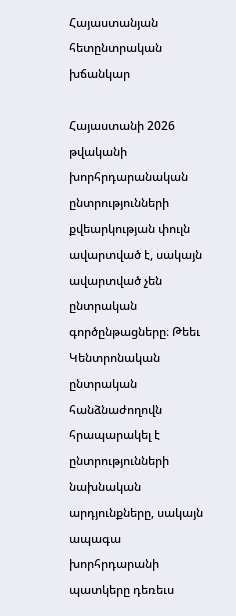Հայաստանյան հետընտրական խճանկար

Հայաստանի 2026 թվականի խորհրդարանական ընտրությունների քվեարկության փուլն ավարտված է, սակայն ավարտված չեն ընտրական գործընթացները։ Թեեւ Կենտրոնական ընտրական հանձնաժողովն հրապարակել է ընտրությունների նախնական արդյունքները, սակայն ապագա խորհրդարանի պատկերը դեռեւս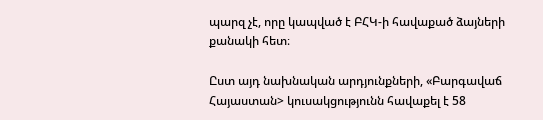պարզ չէ, որը կապված է ԲՀԿ-ի հավաքած ձայների քանակի հետ։

Ըստ այդ նախնական արդյունքների, «Բարգավաճ Հայաստան> կուսակցությունն հավաքել է 58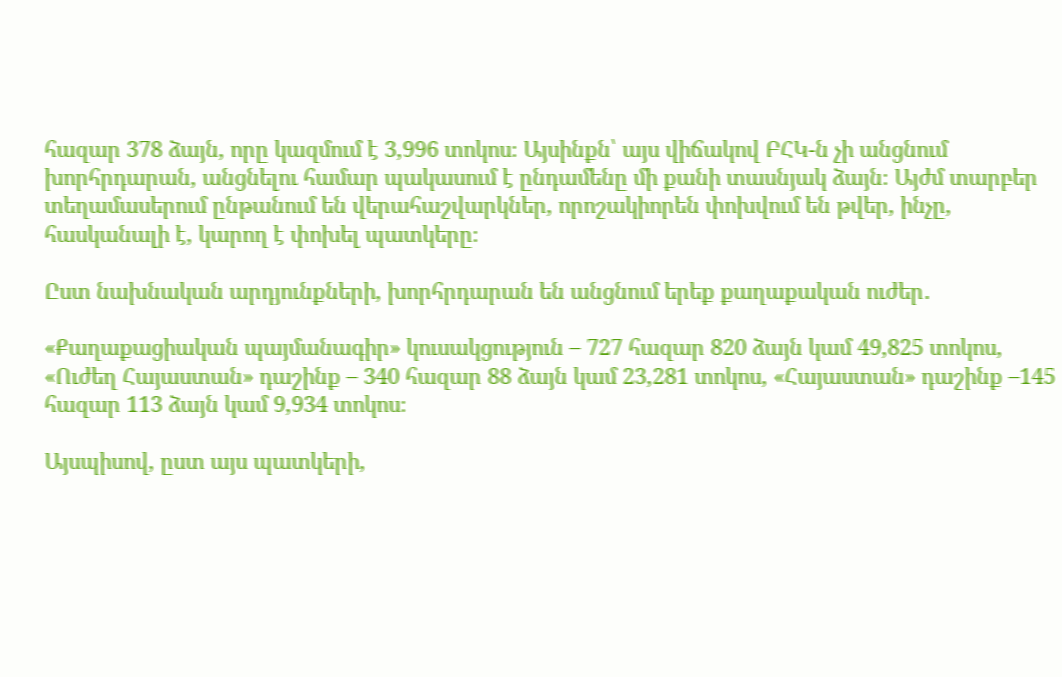հազար 378 ձայն, որը կազմում է 3,996 տոկոս։ Այսինքն՝ այս վիճակով ԲՀԿ-ն չի անցնում խորհրդարան, անցնելու համար պակասում է ընդամենը մի քանի տասնյակ ձայն։ Այժմ տարբեր տեղամասերում ընթանում են վերահաշվարկներ, որոշակիորեն փոխվում են թվեր, ինչը, հասկանալի է, կարող է փոխել պատկերը։

Ըստ նախնական արդյունքների, խորհրդարան են անցնում երեք քաղաքական ուժեր․

«Քաղաքացիական պայմանագիր» կուսակցություն – 727 հազար 820 ձայն կամ 49,825 տոկոս, «Ուժեղ Հայաստան» դաշինք – 340 հազար 88 ձայն կամ 23,281 տոկոս, «Հայաստան» դաշինք –145 հազար 113 ձայն կամ 9,934 տոկոս։

Այսպիսով, ըստ այս պատկերի,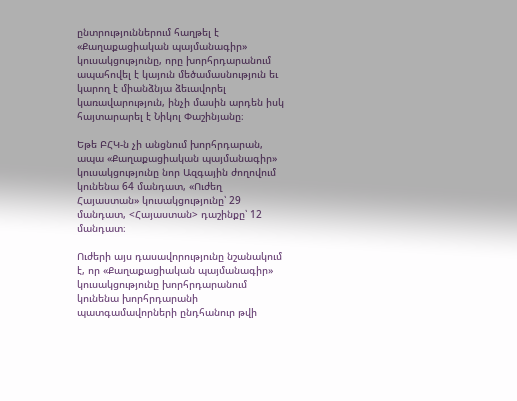ընտրություններում հաղթել է «Քաղաքացիական պայմանագիր» կուսակցությունը, որը խորհրդարանում ապահովել է կայուն մեծամասնություն եւ կարող է միանձնյա ձեւավորել կառավարություն, ինչի մասին արդեն իսկ հայտարարել է Նիկոլ Փաշինյանը։

Եթե ԲՀԿ-ն չի անցնում խորհրդարան, ապա «Քաղաքացիական պայմանագիր» կուսակցությունը նոր Ազգային ժողովում կունենա 64 մանդատ, «Ուժեղ Հայաստան» կուսակցությունը՝ 29 մանդատ, <Հայաստան> դաշինքը՝ 12 մանդատ։

Ուժերի այս դասավորությունը նշանակում է, որ «Քաղաքացիական պայմանագիր» կուսակցությունը խորհրդարանում կունենա խորհրդարանի պատգամավորների ընդհանուր թվի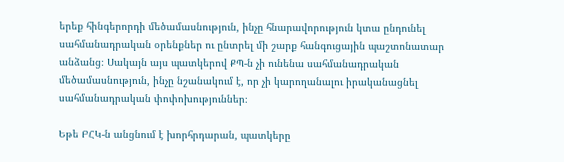երեք հինգերորդի մեծամասնություն, ինչը հնարավորություն կտա ընդունել սահմանադրական օրենքներ ու ընտրել մի շարք հանգուցային պաշտոնատար անձանց։ Սակայն այս պատկերով ՔՊ-ն չի ունենա սահմանադրական մեծամասնություն, ինչը նշանակում է, որ չի կարողանալու իրականացնել սահմանադրական փոփոխություններ։

Եթե ԲՀԿ-ն անցնում է խորհրդարան, պատկերը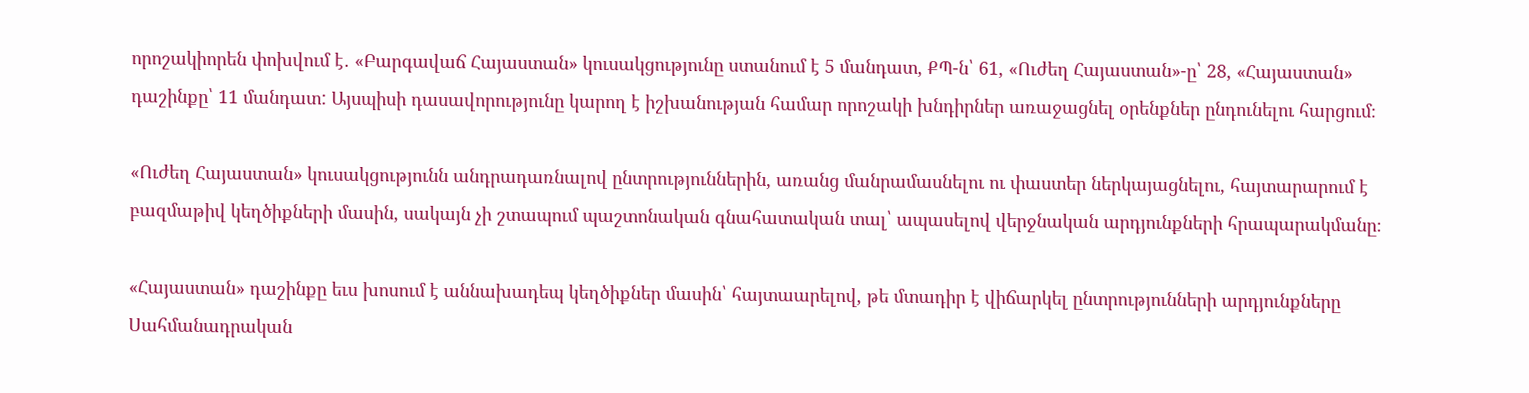որոշակիորեն փոխվում է․ «Բարգավաճ Հայաստան» կուսակցությունը ստանում է 5 մանդատ, ՔՊ-ն՝ 61, «Ուժեղ Հայաստան»-ը՝ 28, «Հայաստան» դաշինքը՝ 11 մանդատ: Այսպիսի դասավորությունը կարող է իշխանության համար որոշակի խնդիրներ առաջացնել օրենքներ ընդունելու հարցում։

«Ուժեղ Հայաստան» կուսակցությունն անդրադառնալով ընտրություններին, առանց մանրամասնելու ու փաստեր ներկայացնելու, հայտարարում է բազմաթիվ կեղծիքների մասին, սակայն չի շտապում պաշտոնական գնահատական տալ՝ ապասելով վերջնական արդյունքների հրապարակմանը։

«Հայաստան» դաշինքը եւս խոսում է աննախադեպ կեղծիքներ մասին՝ հայտաարելով, թե մտադիր է վիճարկել ընտրությունների արդյունքները Սահմանադրական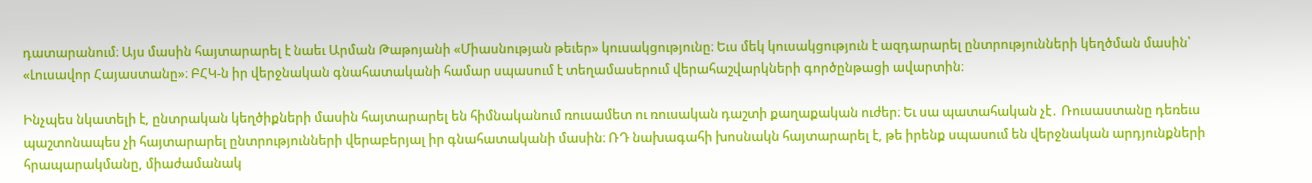դատարանում։ Այս մասին հայտարարել է նաեւ Արման Թաթոյանի «Միասնության թեւեր» կուսակցությունը։ Եւս մեկ կուսակցություն է ազդարարել ընտրությունների կեղծման մասին՝ «Լուսավոր Հայաստանը»։ ԲՀԿ-ն իր վերջնական գնահատականի համար սպասում է տեղամասերում վերահաշվարկների գործընթացի ավարտին։

Ինչպես նկատելի է, ընտրական կեղծիքների մասին հայտարարել են հիմնականում ռուսամետ ու ռուսական դաշտի քաղաքական ուժեր։ Եւ սա պատահական չէ․ Ռուսաստանը դեռեւս պաշտոնապես չի հայտարարել ընտրությունների վերաբերյալ իր գնահատականի մասին։ ՌԴ նախագահի խոսնակն հայտարարել է, թե իրենք սպասում են վերջնական արդյունքների հրապարակմանը, միաժամանակ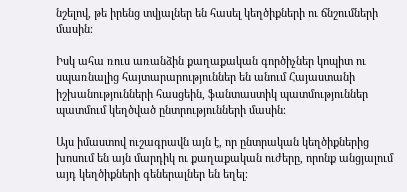նշելով, թե իրենց տվյալներ են հասել կեղծիքների ու ճնշումների մասին։

Իսկ ահա ռուս առանձին քաղաքական գործիչներ կոպիտ ու սպառնալից հայտարարություններ են անում Հայաստանի իշխանությունների հասցեին, ֆանտաստիկ պատմություններ պատմում կեղծված ընտրությունների մասին։

Այս իմաստով ուշագրավն այն է, որ ընտրական կեղծիքներից խոսում են այն մարդիկ ու քաղաքական ուժերը, որոնք անցյալում այդ կեղծիքների գեներալներ են եղել։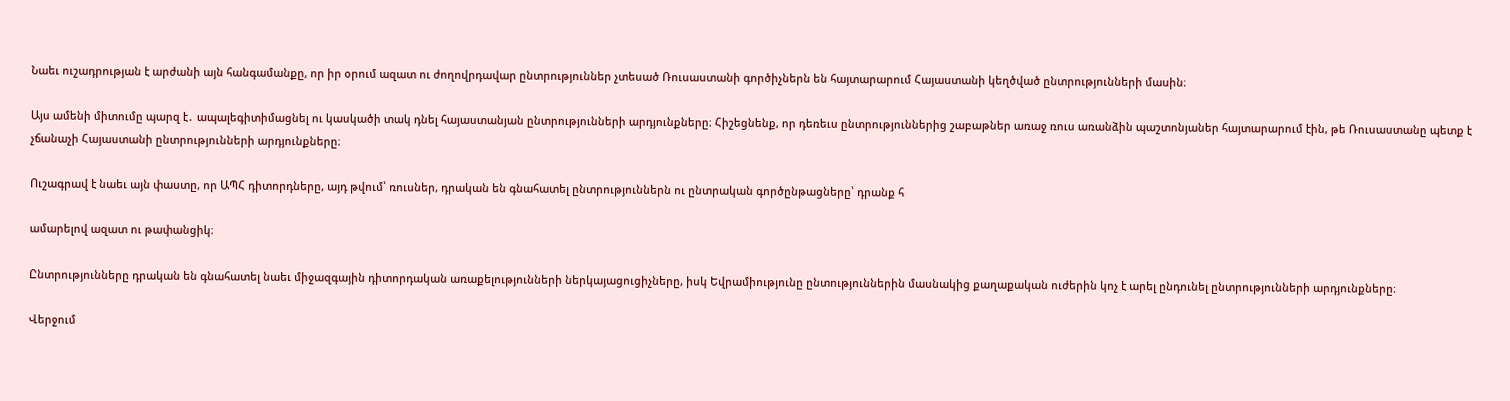Նաեւ ուշադրության է արժանի այն հանգամանքը, որ իր օրում ազատ ու ժողովրդավար ընտրություններ չտեսած Ռուսաստանի գործիչներն են հայտարարում Հայաստանի կեղծված ընտրությունների մասին։

Այս ամենի միտումը պարզ է․ ապալեգիտիմացնել ու կասկածի տակ դնել հայաստանյան ընտրությունների արդյունքները։ Հիշեցնենք, որ դեռեւս ընտրություններից շաբաթներ առաջ ռուս առանձին պաշտոնյաներ հայտարարում էին, թե Ռուսաստանը պետք է չճանաչի Հայաստանի ընտրությունների արդյունքները։

Ուշագրավ է նաեւ այն փաստը, որ ԱՊՀ դիտորդները, այդ թվում՝ ռուսներ, դրական են գնահատել ընտրություններն ու ընտրական գործընթացները՝ դրանք հ

ամարելով ազատ ու թափանցիկ։

Ընտրությունները դրական են գնահատել նաեւ միջազգային դիտորդական առաքելությունների ներկայացուցիչները, իսկ Եվրամիությունը ընտություններին մասնակից քաղաքական ուժերին կոչ է արել ընդունել ընտրությունների արդյունքները։

Վերջում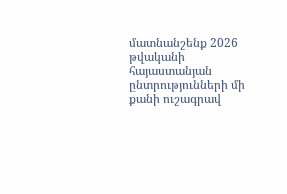մատնանշենք 2026 թվականի հայաստանյան ընտրությունների մի քանի ուշագրավ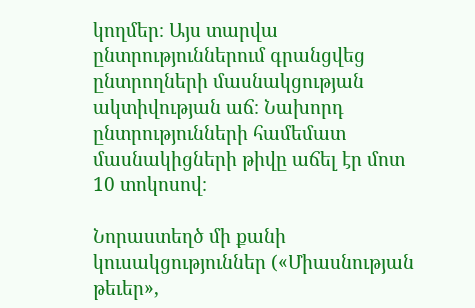կողմեր։ Այս տարվա ընտրություններում գրանցվեց ընտրողների մասնակցության ակտիվության աճ։ Նախորդ ընտրությունների համեմատ մասնակիցների թիվը աճել էր մոտ 10 տոկոսով։

Նորաստեղծ մի քանի կուսակցություններ («Միասնության թեւեր»,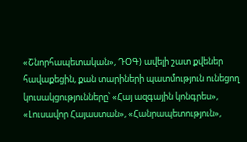«Շնորհապետական», ԴՕԳ) ավելի շատ քվեներ հավաքեցին, քան տարիների պատմություն ունեցող կուսակցությունները՝ «Հայ ազգային կոնգրես», «Լուսավոր Հայաստան», «Հանրապետություն»,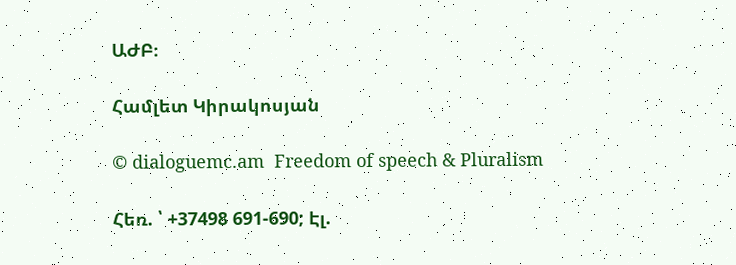ԱԺԲ։

Համլետ Կիրակոսյան

© dialoguemc.am  Freedom of speech & Pluralism

Հեռ. ՝ +37498 691-690; Էլ.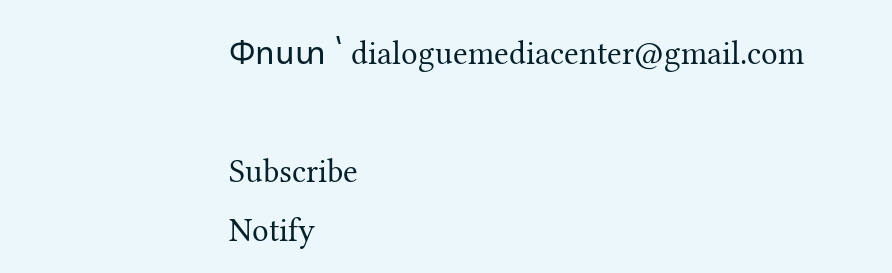Փոստ ՝ dialoguemediacenter@gmail.com

Subscribe
Notify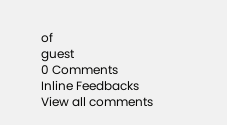of
guest
0 Comments
Inline Feedbacks
View all comments